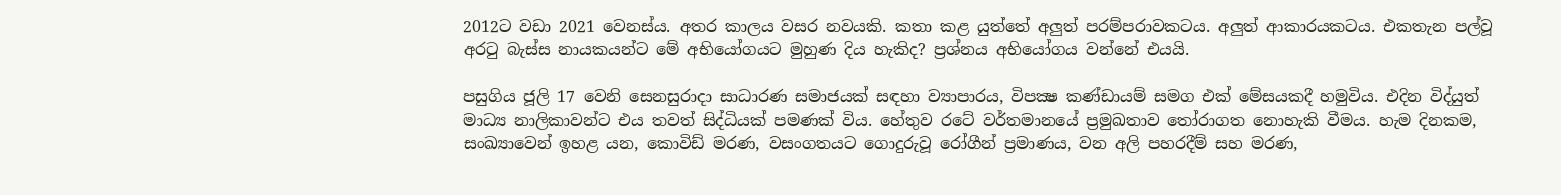2012ට වඩා 2021 වෙනස්ය. අතර කාලය වසර නවයකි. කතා කළ යුත්තේ අලුත් පරම්පරාවකටය. අලුත් ආකාරයකටය. එකතැන පල්වූ අරටු බැස්ස නායකයන්ට මේ අභියෝගයට මුහුණ දිය හැකිද? ප්‍රශ්නය අභියෝගය වන්නේ එයයි.

පසුගිය ජූලි 17 වෙනි සෙනසුරාදා සාධාරණ සමාජයක් සඳහා ව්‍යාපාරය, විපක්‍ෂ කණ්ඩායම් සමග එක් මේසයකදී හමුවිය. එදින විද්යුත් මාධ්‍ය නාලිකාවන්ට එය තවත් සිද්ධියක් පමණක් විය. හේතුව රටේ වර්තමානයේ ප්‍රමුඛතාව තෝරාගත නොහැකි වීමය. හැම දිනකම, සංඛ්‍යාවෙන් ඉහළ යන, කොවිඩ් මරණ, වසංගතයට ගොදුරුවූ රෝගීන් ප්‍රමාණය, වන අලි පහරදීම් සහ මරණ,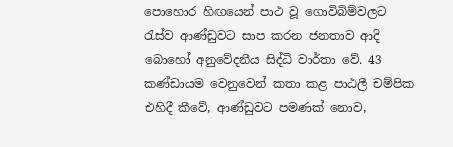පොහොර හිඟයෙන් පාථ වූ ගොවිබිම්වලට රැස්ව ආණ්ඩුවට සාප කරන ජනතාව ආදි බොහෝ අනුවේදනීය සිද්ධි වාර්තා වේ. 43 කණ්ඩායම වෙනුවෙන් කතා කළ පාඨලී චම්පික එහිදී කීවේ, ආණ්ඩුවට පමණක් නොව,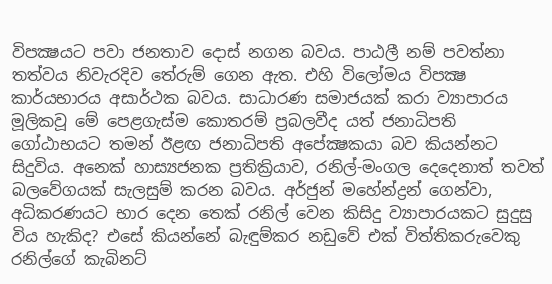විපක්‍ෂයට පවා ජනතාව දොස් නගන බවය. පාඨලී නම් පවත්නා තත්වය නිවැරදිව තේරුම් ගෙන ඇත. එහි විලෝමය විපක්‍ෂ කාර්යභාරය අසාර්ථක බවය. සාධාරණ සමාජයක් කරා ව්‍යාපාරය මූලිකවූ මේ පෙළගැස්ම කොතරම් ප්‍රබලවීද යත් ජනාධිපති ගෝඨාභයට තමන් ඊළඟ ජනාධිපති අපේක්‍ෂකයා බව කියන්නට සිදුවිය. අනෙක් හාස්‍යජනක ප්‍රතික්‍රියාව, රනිල්-මංගල දෙදෙනාත් තවත් බලවේගයක් සැලසුම් කරන බවය. අර්ජුන් මහේන්ද්‍රන් ගෙන්වා, අධිකරණයට භාර දෙන තෙක් රනිල් වෙන කිසිදු ව්‍යාපාරයකට සුදුසු විය හැකිද? එසේ කියන්නේ බැඳුම්කර නඩුවේ එක් විත්තිකරුවෙකු රනිල්ගේ කැබිනට්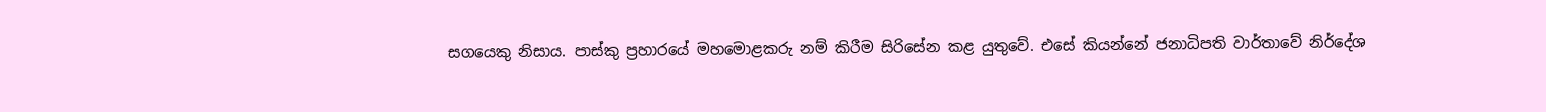සගයෙකු නිසාය. පාස්කු ප්‍රහාරයේ මහමොළකරු නම් කිරීම සිරිසේන කළ යුතුවේ. එසේ කියන්නේ ජනාධිපති වාර්තාවේ නිර්දේශ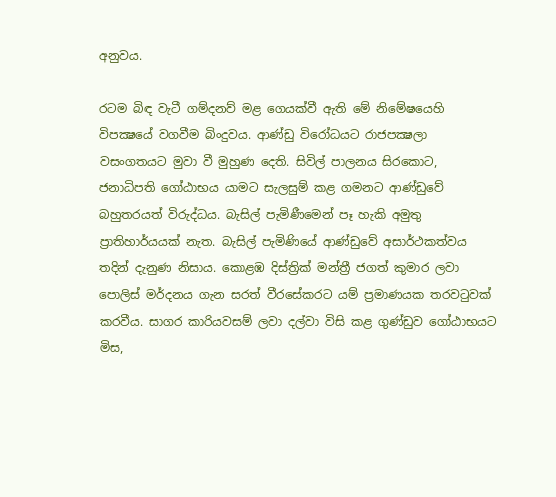අනුවය.

රටම බිඳ වැටී ගම්දනව් මළ ගෙයක්වී ඇති මේ නිමේෂයෙහි විපක්‍ෂයේ වගවීම බිංදුවය. ආණ්ඩු විරෝධයට රාජපක්‍ෂලා වසංගතයට මුවා වී මුහුණ දෙති. සිවිල් පාලනය සිරකොට, ජනාධිපති ගෝඨාභය යාමට සැලසුම් කළ ගමනට ආණ්ඩුවේ බහුතරයත් විරුද්ධය. බැසිල් පැමිණීමෙන් පෑ හැකි අමුතු ප්‍රාතිහාර්යයක් නැත. බැසිල් පැමිණියේ ආණ්ඩුවේ අසාර්ථකත්වය තදින් දැනුණ නිසාය. කොළඹ දිස්ත්‍රික් මන්ත්‍රී ජගත් කුමාර ලවා පොලිස් මර්දනය ගැන සරත් වීරසේකරට යම් ප්‍රමාණයක තරවටුවක් කරවීය. සාගර කාරියවසම් ලවා දල්වා විසි කළ ගුණ්ඩුව ගෝඨාභයට මිස,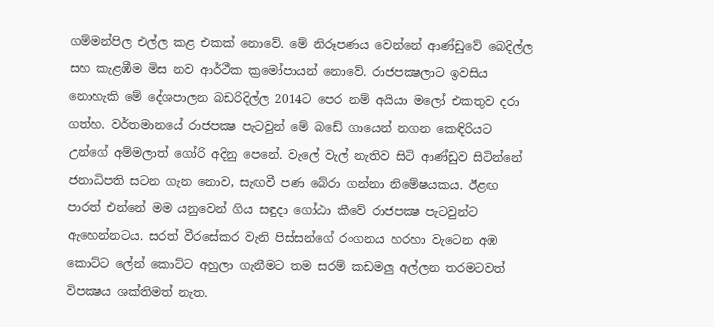ගම්මන්පිල එල්ල කළ එකක් නොවේ. මේ නිරූපණය වෙන්නේ ආණ්ඩුවේ බෙදිල්ල සහ කැළඹීම මිස නව ආර්ථීක ක්‍රමෝපායන් නොවේ. රාජපක්‍ෂලාට ඉවසිය නොහැකි මේ දේශපාලන බඩරිදිල්ල 2014ට පෙර නම් අයියා මලෝ එකතුව දරා ගත්හ. වර්තමානයේ රාජපක්‍ෂ පැටවුන් මේ බඩේ ගායෙන් නගන කෙඳිරියට උන්ගේ අම්මලාත් ගෝරි අදිනු පෙනේ. වැලේ වැල් නැතිව සිටි ආණ්ඩුව සිටින්නේ ජනාධිපති සටන ගැන නොව, සැඟවී පණ බේරා ගන්නා නිමේෂයකය. ඊළඟ පාරත් එන්නේ මම යනුවෙන් ගිය සඳුදා ගෝඨා කීවේ රාජපක්‍ෂ පැටවුන්ට ඇහෙන්නටය. සරත් වීරසේකර වැනි පිස්සන්ගේ රංගනය හරහා වැටෙන අඹ කොට්ට ලේන් කොට්ට අහුලා ගැනීමට තම සරම් කඩමලු අල්ලන තරමටවත් විපක්‍ෂය ශක්තිමත් නැත.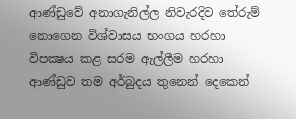ආණ්ඩුවේ අනාගැනිල්ල නිවැරදිව තේරුම් නොගෙන විශ්වාසය භංගය හරහා විපක්‍ෂය කළ සරම ඇල්ලීම හරහා ආණ්ඩුව තම අර්බුදය තුනෙන් දෙකෙන්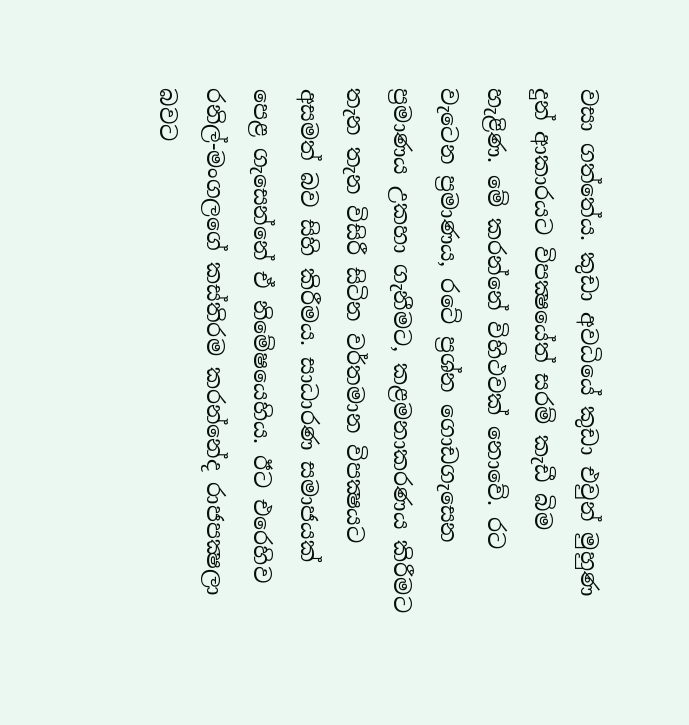වසා ගත්තේය. කුඩා අවධියේ කුඩා එවුන් මුහුණ දුන් ආකාරයට විපක්‍ෂයේත් සරම් කැඩී බිම හැළිණ. මේ කරන්නේ විහිථවක් නොවේ. රට වැටෙන ප්‍රමාණය, රටේ ප්‍රශ්න ගොඩගැසෙන ප්‍රමාණය උකහා ගැනීමට, කළමනාකරණය කිරීමට තැන තැන විසිරී සිටින වර්තමාන විපක්‍ෂයට අසමත් බව සිහි කිරීමය. සාධාරණ සමාජයක් පෙළ ගැසෙන්නේ ඒ නිමේෂයෙහිය. ඊට එරෙහිව රනිල්-මංගලගේ කස්තිරම කරන්නේද රාජපක්‍ෂලා බවට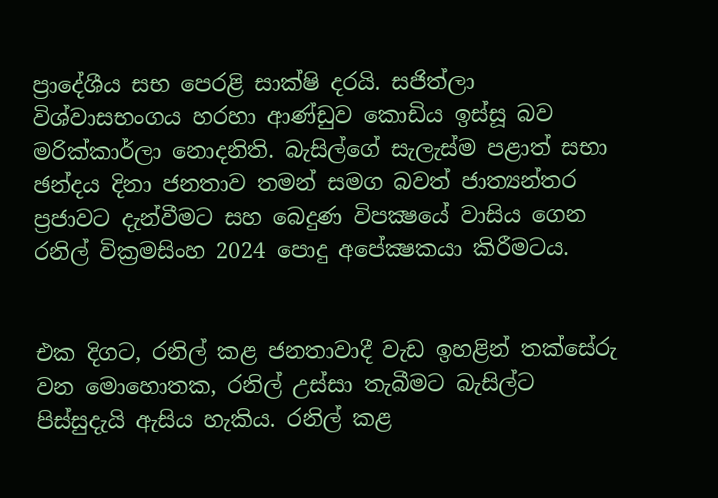ප්‍රාදේශීය සභ පෙරළි සාක්ෂි දරයි. සජිත්ලා විශ්වාසභංගය හරහා ආණ්ඩුව කොඩිය ඉස්සූ බව මරික්කාර්ලා නොදනිති. බැසිල්ගේ සැලැස්ම පළාත් සභා ඡන්දය දිනා ජනතාව තමන් සමග බවත් ජාත්‍යන්තර ප්‍රජාවට දැන්වීමට සහ බෙදුණ විපක්‍ෂයේ වාසිය ගෙන රනිල් වික්‍රමසිංහ 2024 පොදු අපේක්‍ෂකයා කිරීමටය.


එක දිගට, රනිල් කළ ජනතාවාදී වැඩ ඉහළින් තක්සේරු වන මොහොතක, රනිල් උස්සා තැබීමට බැසිල්ට පිස්සුදැයි ඇසිය හැකිය. රනිල් කළ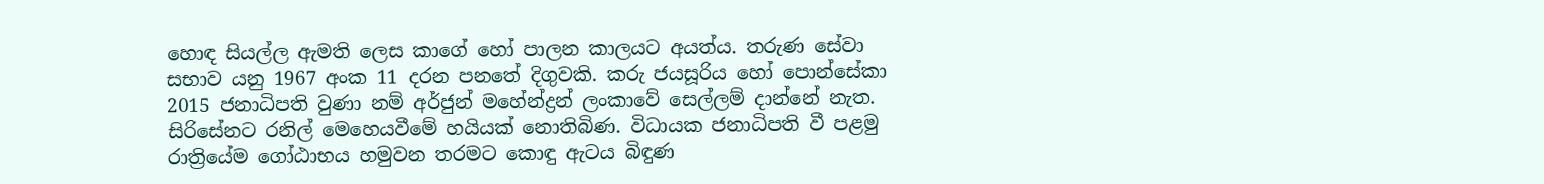හොඳ සියල්ල ඇමති ලෙස කාගේ හෝ පාලන කාලයට අයත්ය. තරුණ සේවා සභාව යනු 1967 අංක 11 දරන පනතේ දිගුවකි. කරු ජයසූරිය හෝ පොන්සේකා 2015 ජනාධිපති වුණා නම් අර්ජුන් මහේන්ද්‍රන් ලංකාවේ සෙල්ලම් දාන්නේ නැත. සිරිසේනට රනිල් මෙහෙයවීමේ හයියක් නොතිබිණ. විධායක ජනාධිපති වී පළමු රාත්‍රියේම ගෝඨාභය හමුවන තරමට කොඳු ඇටය බිඳුණ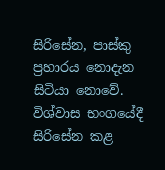සිරිසේන, පාස්කු ප්‍රහාරය නොදැන සිටියා නොවේ. විශ්වාස භංගයේදී සිරිසේන කළ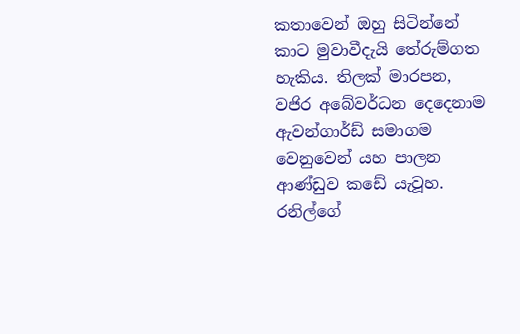කතාවෙන් ඔහු සිටින්නේ කාට මුවාවීදැයි තේරුම්ගත හැකිය. තිලක් මාරපන, වජිර අබේවර්ධන දෙදෙනාම ඇවන්ගාර්ඩ් සමාගම වෙනුවෙන් යහ පාලන ආණ්ඩුව කඩේ යැවූහ. රනිල්ගේ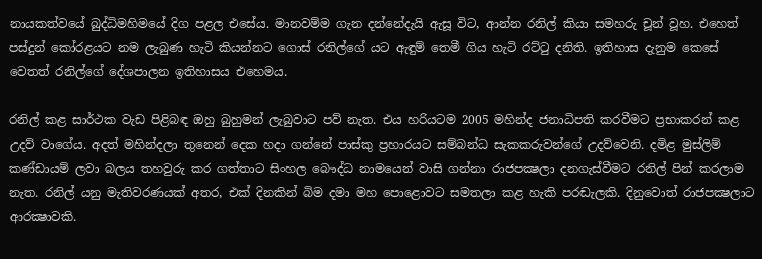නායකත්වයේ බුද්ධිමහිමයේ දිග පළල එසේය. මානවම්ම ගැන දන්නේදැයි ඇසූ විට, ආන්න රනිල් කියා සමහරු චූන් වූහ. එහෙත් පස්දුන් කෝරළයට නම ලැබුණ හැටි කියන්නට ගොස් රනිල්ගේ යට ඇඳුම් තෙමී ගිය හැටි රට්ටු දනිති. ඉතිහාස දැනුම කෙසේ වෙතත් රනිල්ගේ දේශපාලන ඉතිහාසය එහෙමය.

රනිල් කළ සාර්ථක වැඩ පිළිබඳ ඔහු බුහුමන් ලැබුවාට පව් නැත. එය හරියටම 2005 මහින්ද ජනාධිපති කරවීමට ප්‍රභාකරන් කළ උදව් වාගේය. අදත් මහින්දලා තුනෙන් දෙක හදා ගන්නේ පාස්කු ප්‍රහාරයට සම්බන්ධ සැකකරුවන්ගේ උදව්වෙනි. දමිළ මුස්ලිම් කණ්ඩායම් ලවා බලය තහවුරු කර ගත්තාට සිංහල බෞද්ධ නාමයෙන් වාසි ගන්නා රාජපක්‍ෂලා දනගැස්වීමට රනිල් පින් කරලාම නැත. රනිල් යනු මැතිවරණයක් අතර, එක් දිනකින් බිම දමා මහ පොළොවට සමතලා කළ හැකි පරඬැලකි. දිනුවොත් රාජපක්‍ෂලාට ආරක්‍ෂාවකි.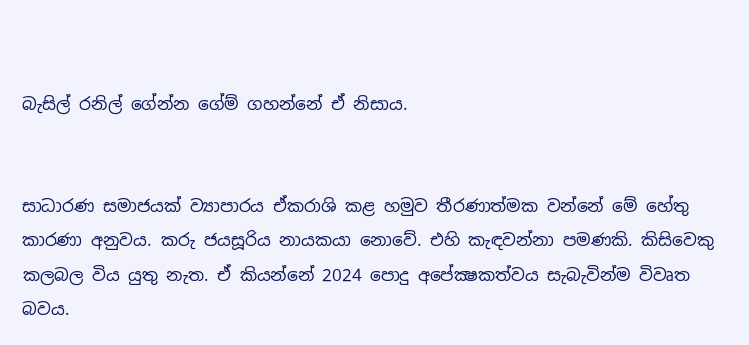බැසිල් රනිල් ගේන්න ගේම් ගහන්නේ ඒ නිසාය.


සාධාරණ සමාජයක් ව්‍යාපාරය ඒකරාශි කළ හමුව තීරණාත්මක වන්නේ මේ හේතු කාරණා අනුවය. කරු ජයසූරිය නායකයා නොවේ. එහි කැඳවන්නා පමණකි. කිසිවෙකු කලබල විය යුතු නැත. ඒ කියන්නේ 2024 පොදු අපේක්‍ෂකත්වය සැබැවින්ම විවෘත බවය.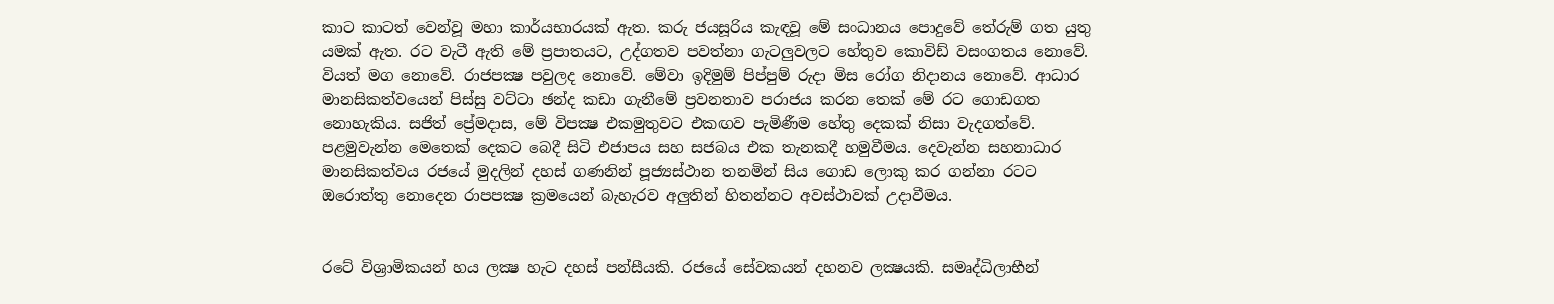කාට කාටත් වෙන්වූ මහා කාර්යභාරයක් ඇත. කරු ජයසූරිය කැඳවූ මේ සංධානය පොදුවේ තේරුම් ගත යුතු යමක් ඇත. රට වැටී ඇති මේ ප්‍රපාතයට, උද්ගතව පවත්නා ගැටලුවලට හේතුව කොවිඩ් වසංගතය නොවේ. වියත් මග නොවේ. රාජපක්‍ෂ පවුලද නොවේ. මේවා ඉදිමුම් පිප්පුම් රුදා මිස රෝග නිදානය නොවේ. ආධාර මානසිකත්වයෙන් පිස්සු වට්ටා ඡන්ද කඩා ගැනීමේ ප්‍රවනතාව පරාජය කරන තෙක් මේ රට ගොඩගත නොහැකිය. සජිත් ප්‍රේමදාස, මේ විපක්‍ෂ එකමුතුවට එකඟව පැමිණීම හේතු දෙකක් නිසා වැදගත්වේ. පළමුවැන්න මෙතෙක් දෙකට බෙදී සිටි එජාපය සහ සජබය එක තැනකදී හමුවීමය. දෙවැන්න සහනාධාර මානසිකත්වය රජයේ මුදලින් දහස් ගණනින් පූජ්‍යස්ථාන තනමින් සිය ගොඩ ලොකු කර ගන්නා රටට ඔරොත්තු නොදෙන රාපපක්‍ෂ ක්‍රමයෙන් බැහැරව අලුතින් හිතන්නට අවස්ථාවක් උදාවීමය.


රටේ විශ්‍රාමිකයන් හය ලක්‍ෂ හැට දහස් පන්සීයකි. රජයේ සේවකයන් දහනව ලක්‍ෂයකි. සමෘද්ධිලාභීන්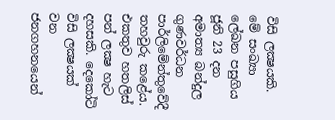විසි ලක්‍ෂයකි. මේ සංඛ්‍යා ලේඛන පසුගිය ජූනි 23 දන අමාත්‍ය බන්දුල ගුණවර්ධන පාර්ලිමේන්තුවේදී තහවුරු කළේය. එකතුව හතලිස් පන් ලක්‍ෂ හැට දහසකි. දෙකෝටි විසි ලක්‍ෂයක් වන ජනගහනයෙන්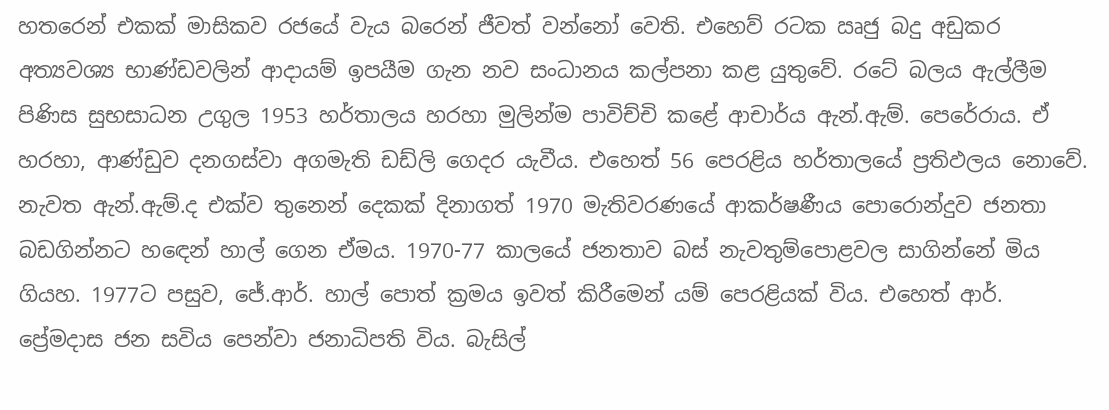හතරෙන් එකක් මාසිකව රජයේ වැය බරෙන් ජීවත් වන්නෝ වෙති. එහෙව් රටක ඍජු බදු අඩුකර අත්‍යවශ්‍ය භාණ්ඩවලින් ආදායම් ඉපයීම ගැන නව සංධානය කල්පනා කළ යුතුවේ. රටේ බලය ඇල්ලීම පිණිස සුභසාධන උගුල 1953 හර්තාලය හරහා මුලින්ම පාවිච්චි කළේ ආචාර්ය ඇන්.ඇම්. පෙරේරාය. ඒ හරහා, ආණ්ඩුව දනගස්වා අගමැති ඩඩ්ලි ගෙදර යැවීය. එහෙත් 56 පෙරළිය හර්තාලයේ ප්‍රතිඵලය නොවේ. නැවත ඇන්.ඇම්.ද එක්ව තුනෙන් දෙකක් දිනාගත් 1970 මැතිවරණයේ ආකර්ෂණීය පොරොන්දුව ජනතා බඩගින්නට හඳෙන් හාල් ගෙන ඒමය. 1970-77 කාලයේ ජනතාව බස් නැවතුම්පොළවල සාගින්නේ මිය ගියහ. 1977ට පසුව, ජේ.ආර්. හාල් පොත් ක්‍රමය ඉවත් කිරීමෙන් යම් පෙරළියක් විය. එහෙත් ආර්. ප්‍රේමදාස ජන සවිය පෙන්වා ජනාධිපති විය. බැසිල්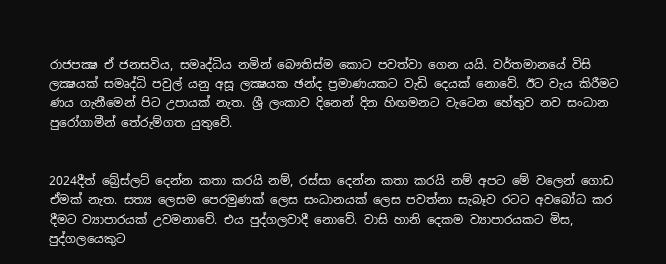රාජපක්‍ෂ ඒ ජනසවිය, සමෘද්ධිය නමින් බෞතිස්ම කොට පවත්වා ගෙන යයි. වර්තමානයේ විසි ලක්‍ෂයක් සමෘද්ධි පවුල් යනු අසූ ලක්‍ෂයක ඡන්ද ප්‍රමාණයකට වැඩි දෙයක් නොවේ. ඊට වැය කිරීමට ණය ගැනීමෙන් පිට උපායක් නැත. ශ්‍රී ලංකාව දිනෙන් දින හිඟමනට වැටෙන හේතුව නව සංධාන පුරෝගාමීන් තේරුම්ගත යුතුවේ.


2024දීත් බ්‍රේස්ලට් දෙන්න කතා කරයි නම්, රස්සා දෙන්න කතා කරයි නම් අපට මේ වලෙන් ගොඩ ඒමක් නැත. සත්‍ය ලෙසම පෙරමුණක් ලෙස සංධානයක් ලෙස පවත්නා සැබෑව රටට අවබෝධ කර දීමට ව්‍යාපාරයක් උවමනාවේ. එය පුද්ගලවාදී නොවේ. වාසි හානි දෙකම ව්‍යාපාරයකට මිස, පුද්ගලයෙකුට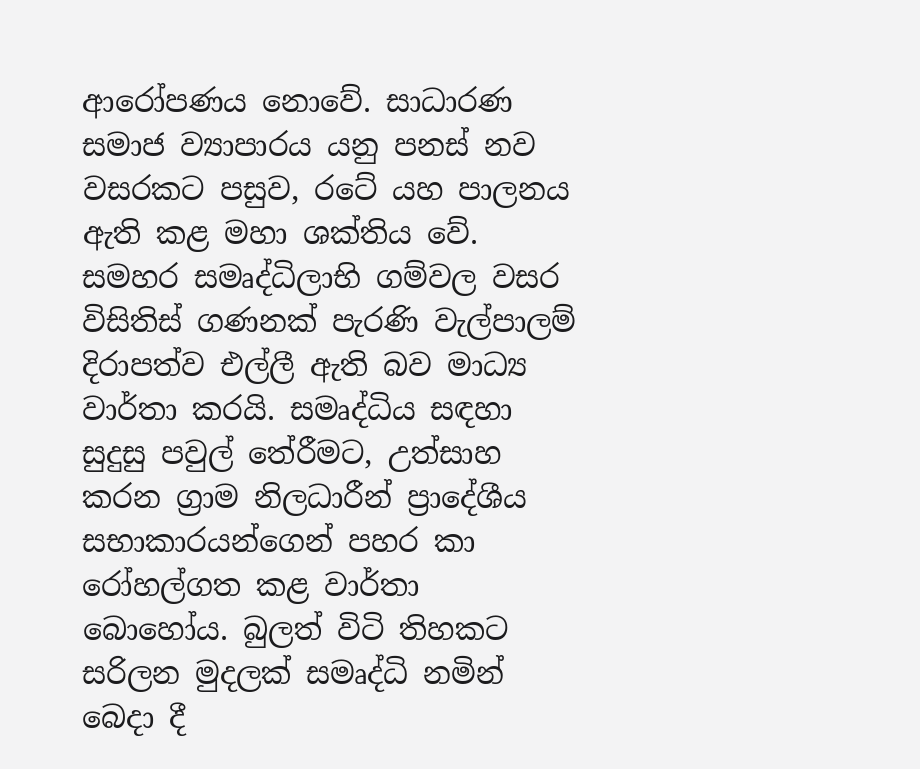ආරෝපණය නොවේ. සාධාරණ සමාජ ව්‍යාපාරය යනු පනස් නව වසරකට පසුව, රටේ යහ පාලනය ඇති කළ මහා ශක්තිය වේ. සමහර සමෘද්ධිලාභි ගම්වල වසර විසිතිස් ගණනක් පැරණි වැල්පාලම් දිරාපත්ව එල්ලී ඇති බව මාධ්‍ය වාර්තා කරයි. සමෘද්ධිය සඳහා සුදුසු පවුල් තේරීමට, උත්සාහ කරන ග්‍රාම නිලධාරීන් ප්‍රාදේශීය සභාකාරයන්ගෙන් පහර කා රෝහල්ගත කළ වාර්තා බොහෝය. බුලත් විටි තිහකට සරිලන මුදලක් සමෘද්ධි නමින් බෙදා දී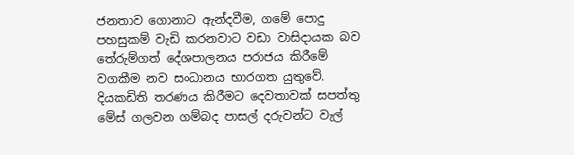ජනතාව ගොනාට ඇන්දවීම, ගමේ පොදු පහසුකම් වැඩි කරනවාට වඩා වාසිදායක බව තේරුම්ගත් දේශපාලනය පරාජය කිරීමේ වගකීම නව සංධානය භාරගත යුතුවේ. දියකඩිති තරණය කිරීමට දෙවතාවක් සපත්තු මේස් ගලවන ගම්බද පාසල් දරුවන්ට වැල්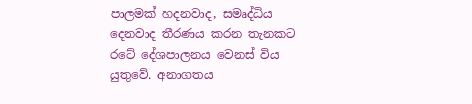පාලමක් හදනවාද, සමෘද්ධිය දෙනවාද තීරණය කරන තැනකට රටේ දේශපාලනය වෙනස් විය යුතුවේ. අනාගතය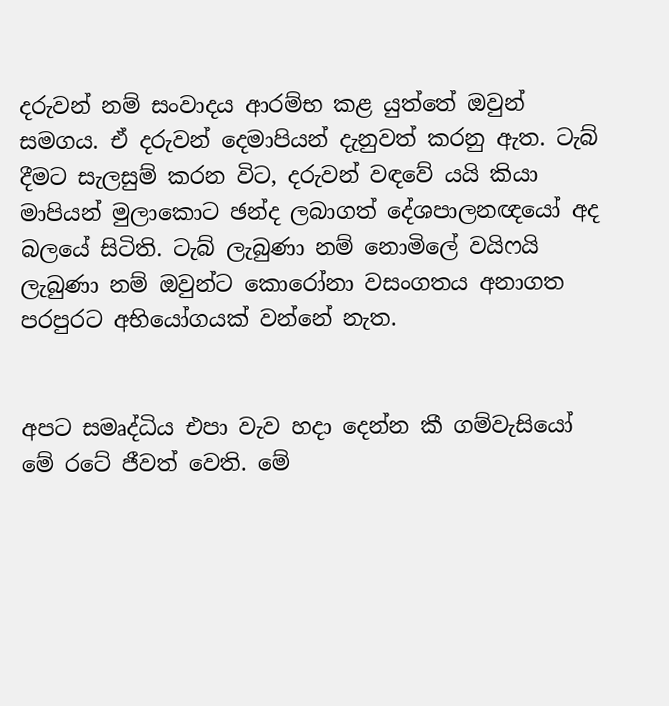දරුවන් නම් සංවාදය ආරම්භ කළ යුත්තේ ඔවුන් සමගය. ඒ දරුවන් දෙමාපියන් දැනුවත් කරනු ඇත. ටැබ් දීමට සැලසුම් කරන විට, දරුවන් වඳවේ යයි කියා මාපියන් මුලාකොට ඡන්ද ලබාගත් දේශපාලනඥයෝ අද බලයේ සිටිති. ටැබ් ලැබුණා නම් නොමිලේ වයිෆයි ලැබුණා නම් ඔවුන්ට කොරෝනා වසංගතය අනාගත පරපුරට අභියෝගයක් වන්නේ නැත.


අපට සමෘද්ධිය එපා වැව හදා දෙන්න කී ගම්වැසියෝ මේ රටේ ජීවත් වෙති. මේ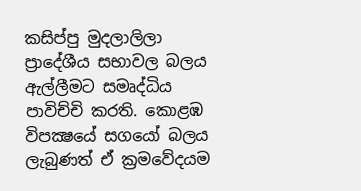කසිප්පු මුදලාලිලා ප්‍රාදේශීය සභාවල බලය ඇල්ලීමට සමෘද්ධිය පාවිච්චි කරති. කොළඹ විපක්‍ෂයේ සගයෝ බලය ලැබුණත් ඒ ක්‍රමවේදයම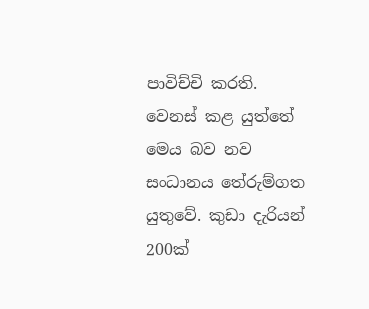පාවිච්චි කරති. වෙනස් කළ යුත්තේ මෙය බව නව සංධානය තේරුම්ගත යුතුවේ. කුඩා දැරියන් 200ක්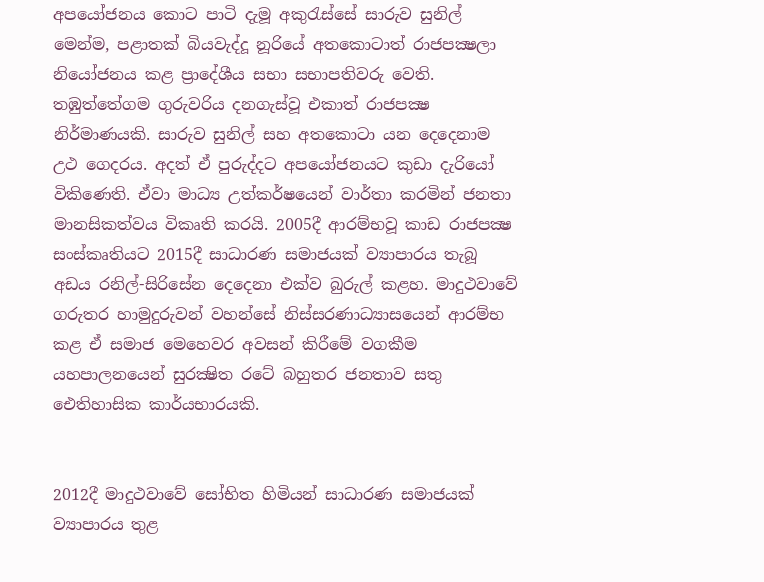අපයෝජනය කොට පාටි දැමූ අකුරැස්සේ සාරුව සුනිල් මෙන්ම, පළාතක් බියවැද්දූ නූරියේ අතකොටාත් රාජපක්‍ෂලා නියෝජනය කළ ප්‍රාදේශීය සභා සභාපතිවරු වෙති. තඹුත්තේගම ගුරුවරිය දනගැස්වූ එකාත් රාජපක්‍ෂ නිර්මාණයකි. සාරුව සුනිල් සහ අතකොටා යන දෙදෙනාම උථ ගෙදරය. අදත් ඒ පුරුද්දට අපයෝජනයට කුඩා දැරියෝ විකිණෙති. ඒවා මාධ්‍ය උත්කර්ෂයෙන් වාර්තා කරමින් ජනතා මානසිකත්වය විකෘති කරයි. 2005දී ආරම්භවූ කාඩ රාජපක්‍ෂ සංස්කෘතියට 2015දී සාධාරණ සමාජයක් ව්‍යාපාරය තැබූ අඩය රනිල්-සිරිසේන දෙදෙනා එක්ව බුරුල් කළහ. මාදුථවාවේ ගරුතර හාමුදුරුවන් වහන්සේ නිස්සරණාධ්‍යාසයෙන් ආරම්භ කළ ඒ සමාජ මෙහෙවර අවසන් කිරීමේ වගකීම යහපාලනයෙන් සුරක්‍ෂිත රටේ බහුතර ජනතාව සතු ඓතිහාසික කාර්යභාරයකි.


2012දී මාදුථවාවේ සෝභිත හිමියන් සාධාරණ සමාජයක් ව්‍යාපාරය තුළ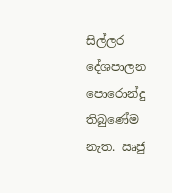සිල්ලර දේශපාලන පොරොන්දු තිබුණේම නැත. ඍජු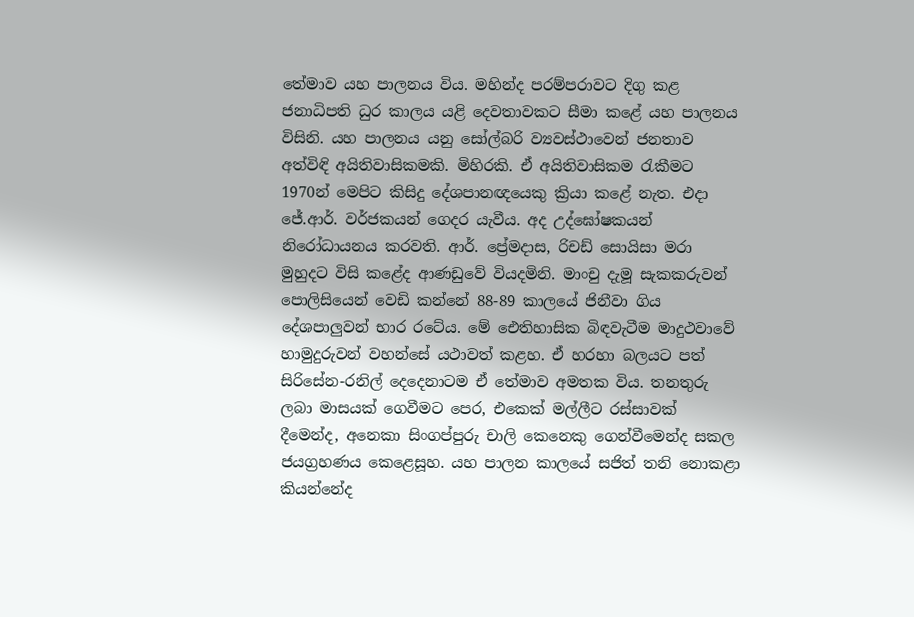තේමාව යහ පාලනය විය. මහින්ද පරම්පරාවට දිගු කළ ජනාධිපති ධුර කාලය යළි දෙවතාවකට සීමා කළේ යහ පාලනය විසිනි. යහ පාලනය යනු සෝල්බරි ව්‍යවස්ථාවෙන් ජනතාව අත්විඳි අයිතිවාසිකමකි. මිහිරකි. ඒ අයිතිවාසිකම රැකීමට 1970න් මෙපිට කිසිදු දේශපානඥයෙකු ක්‍රියා කළේ නැත. එදා ජේ.ආර්. වර්ජකයන් ගෙදර යැවීය. අද උද්ඝෝෂකයන් නිරෝධායනය කරවති. ආර්. ප්‍රේමදාස, රිචඩ් සොයිසා මරා මුහුදට විසි කළේද ආණඩුවේ වියදමිනි. මාංචු දැමූ සැකකරුවන් පොලිසියෙන් වෙඩි කන්නේ 88-89 කාලයේ ජිනීවා ගිය දේශපාලුවන් භාර රටේය. මේ ඓතිහාසික බිඳවැටීම මාදුථවාවේ හාමුදුරුවන් වහන්සේ යථාවත් කළහ. ඒ හරහා බලයට පත් සිරිසේන-රනිල් දෙදෙනාටම ඒ තේමාව අමතක විය. තනතුරු ලබා මාසයක් ගෙවීමට පෙර, එකෙක් මල්ලීට රස්සාවක් දීමෙන්ද, අනෙකා සිංගප්පුරු චාලි කෙනෙකු ගෙන්වීමෙන්ද සකල ජයග්‍රහණය කෙළෙසූහ. යහ පාලන කාලයේ සජිත් තනි නොකළා කියන්නේද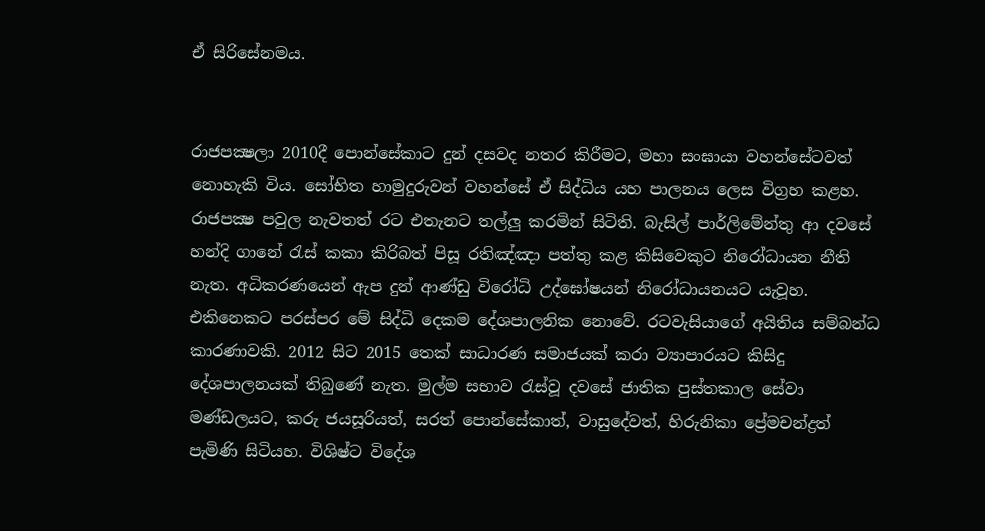ඒ සිරිසේනමය.


රාජපක්‍ෂලා 2010දී පොන්සේකාට දුන් දසවද නතර කිරීමට, මහා සංඝායා වහන්සේටවත් නොහැකි විය. සෝභිත හාමුදුරුවන් වහන්සේ ඒ සිද්ධිය යහ පාලනය ලෙස විග්‍රහ කළහ. රාජපක්‍ෂ පවුල නැවතත් රට එතැනට තල්ලු කරමින් සිටිති. බැසිල් පාර්ලිමේන්තු ආ දවසේ හන්දි ගානේ රැස් කකා කිරිබත් පිසූ රතිඤ්ඤා පත්තු කළ කිසිවෙකුට නිරෝධායන නීති නැත. අධිකරණයෙන් ඇප දුන් ආණ්ඩු විරෝධි උද්ඝෝෂයන් නිරෝධායනයට යැවූහ. එකිනෙකට පරස්පර මේ සිද්ධි දෙකම දේශපාලනික නොවේ. රටවැසියාගේ අයිතිය සම්බන්ධ කාරණාවකි. 2012 සිට 2015 තෙක් සාධාරණ සමාජයක් කරා ව්‍යාපාරයට කිසිදු දේශපාලනයක් තිබුණේ නැත. මුල්ම සභාව රැස්වූ දවසේ ජාතික පුස්තකාල සේවා මණ්ඩලයට, කරු ජයසූරියත්, සරත් පොන්සේකාත්, වාසුදේවත්, හිරුනිකා ප්‍රේමචන්ද්‍රත් පැමිණි සිටියහ. විශිෂ්ට විදේශ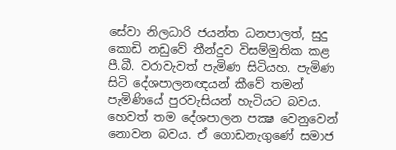සේවා නිලධාරි ජයන්ත ධනපාලත්, සුදු කොඩි නඩුවේ තීන්දුව විසම්මුතික කළ පී.බී. වරාවැවත් පැමිණ සිටියහ. පැමිණ සිටි දේශපාලනඥයන් කීවේ තමන් පැමිණියේ පුරවැසියන් හැටියට බවය. හෙවත් තම දේශපාලන පක්‍ෂ වෙනුවෙන් නොවන බවය. ඒ ගොඩනැගුණේ සමාජ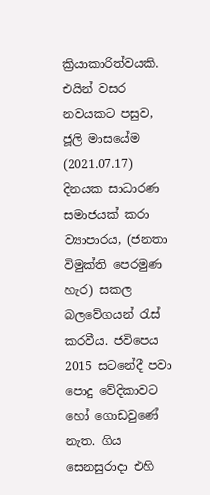ක්‍රියාකාරිත්වයකි. එයින් වසර නවයකට පසුව, ජූලි මාසයේම (2021.07.17) දිනයක සාධාරණ සමාජයක් කරා ව්‍යාපාරය, (ජනතා විමුක්ති පෙරමුණ හැර) සකල බලවේගයන් රැස් කරවීය. ජවිපෙය 2015 සටනේදී පවා පොදු වේදිකාවට හෝ ගොඩවුණේ නැත. ගිය සෙනසුරාදා එහි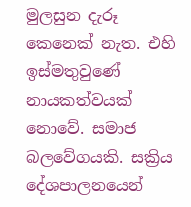මුලසුන දැරූ කෙනෙක් නැත. එහි ඉස්මතුවුණේ නායකත්වයක් නොවේ. සමාජ බලවේගයකි. සක්‍රිය දේශපාලනයෙන්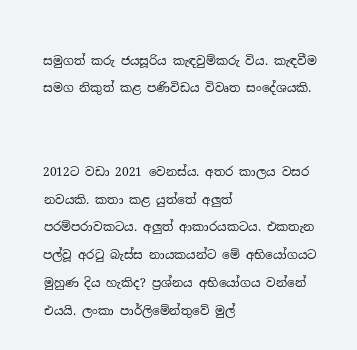සමුගත් කරු ජයසූරිය කැඳවුම්කරු විය. කැඳවීම සමග නිකුත් කළ පණිවිඩය විවෘත සංදේශයකි.


2012ට වඩා 2021 වෙනස්ය. අතර කාලය වසර නවයකි. කතා කළ යුත්තේ අලුත් පරම්පරාවකටය. අලුත් ආකාරයකටය. එකතැන පල්වූ අරටු බැස්ස නායකයන්ට මේ අභියෝගයට මුහුණ දිය හැකිද? ප්‍රශ්නය අභියෝගය වන්නේ එයයි. ලංකා පාර්ලිමේන්තුවේ මුල්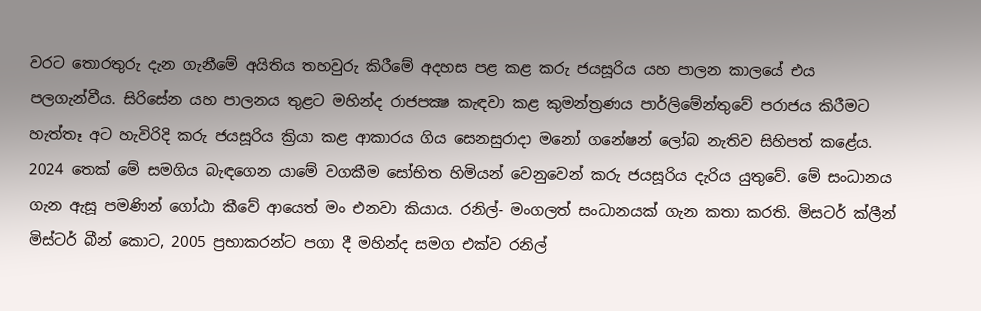වරට තොරතුරු දැන ගැනීමේ අයිතිය තහවුරු කිරීමේ අදහස පළ කළ කරු ජයසූරිය යහ පාලන කාලයේ එය පලගැන්වීය. සිරිසේන යහ පාලනය තුළට මහින්ද රාජපක්‍ෂ කැඳවා කළ කුමන්ත්‍රණය පාර්ලිමේන්තුවේ පරාජය කිරීමට හැත්තෑ අට හැවිරිදි කරු ජයසූරිය ක්‍රියා කළ ආකාරය ගිය සෙනසුරාදා මනෝ ගනේෂන් ලෝබ නැතිව සිහිපත් කළේය. 2024 තෙක් මේ සමගිය බැඳගෙන යාමේ වගකීම සෝභිත හිමියන් වෙනුවෙන් කරු ජයසූරිය දැරිය යුතුවේ. මේ සංධානය ගැන ඇසූ පමණින් ගෝඨා කීවේ ආයෙත් මං එනවා කියාය. රනිල්- මංගලත් සංධානයක් ගැන කතා කරති. මිසටර් ක්ලීන් මිස්ටර් බීන් කොට, 2005 ප්‍රභාකරන්ට පගා දී මහින්ද සමග එක්ව රනිල්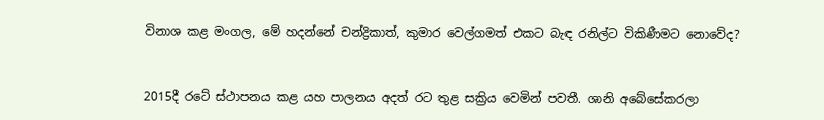විනාශ කළ මංගල, මේ හදන්නේ චන්ද්‍රිකාත්, කුමාර වෙල්ගමත් එකට බැඳ රනිල්ට විකිණීමට නොවේද?


2015දී රටේ ස්ථාපනය කළ යහ පාලනය අදත් රට තුළ සක්‍රිය වෙමින් පවතී. ශානි අබේසේකරලා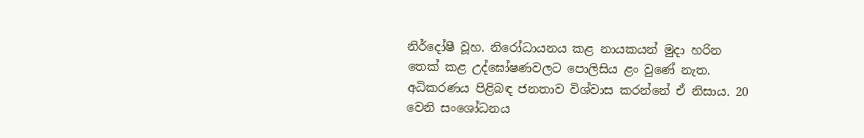නිර්දෝෂී වූහ. නිරෝධායනය කළ නායකයන් මුදා හරින තෙක් කළ උද්ඝෝෂණවලට පොලිසිය ළං වුණේ නැත. අධිකරණය පිළිබඳ ජනතාව විශ්වාස කරන්නේ ඒ නිසාය. 20 වෙනි සංශෝධනය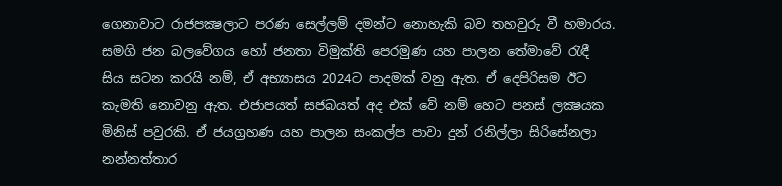ගෙනාවාට රාජපක්‍ෂලාට පරණ සෙල්ලම් දමන්ට නොහැකි බව තහවුරු වී හමාරය. සමගි ජන බලවේගය හෝ ජනතා විමුක්ති පෙරමුණ යහ පාලන තේමාවේ රැඳී සිය සටන කරයි නම්, ඒ අභ්‍යාසය 2024ට පාදමක් වනු ඇත. ඒ දෙපිරිසම ඊට කැමති නොවනු ඇත. එජාපයත් සජබයත් අද එක් වේ නම් හෙට පනස් ලක්‍ෂයක මිනිස් පවුරකි. ඒ ජයග්‍රහණ යහ පාලන සංකල්ප පාවා දුන් රනිල්ලා සිරිසේනලා නන්නත්තාර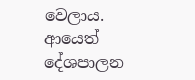වෙලාය. ආයෙත් දේශපාලන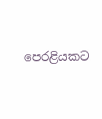පෙරළියකට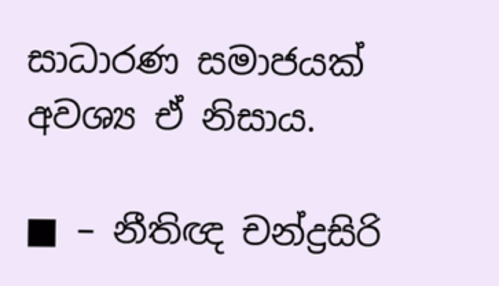සාධාරණ සමාජයක් අවශ්‍ය ඒ නිසාය.

■ – නීතිඥ චන්ද්‍රසිරි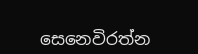සෙනෙවිරත්න